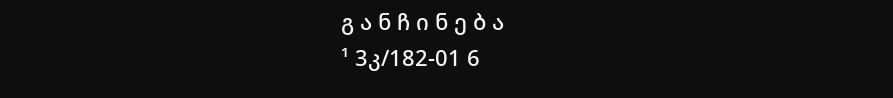გ ა ნ ჩ ი ნ ე ბ ა
¹ 3კ/182-01 6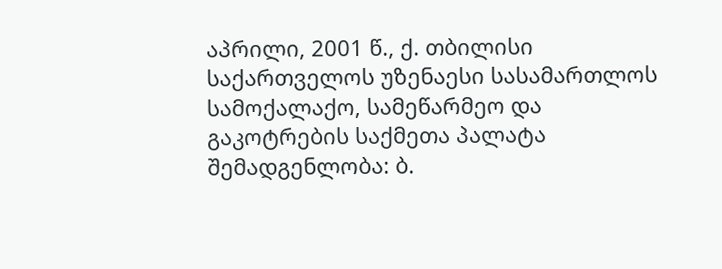აპრილი, 2001 წ., ქ. თბილისი
საქართველოს უზენაესი სასამართლოს სამოქალაქო, სამეწარმეო და გაკოტრების საქმეთა პალატა
შემადგენლობა: ბ.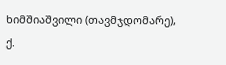ხიმშიაშვილი (თავმჯდომარე),
ქ.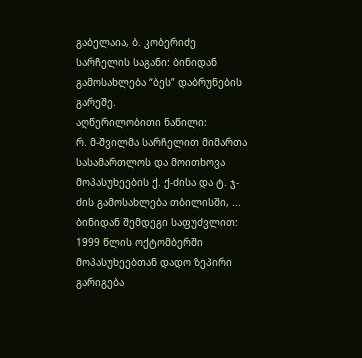გაბელაია, ბ. კობერიძე
სარჩელის საგანი: ბინიდან გამოსახლება “ბეს” დაბრუნების გარეშე.
აღწერილობითი ნაწილი:
რ. მ-შვილმა სარჩელით მიმართა სასამართლოს და მოითხოვა მოპასუხეების ქ. ქ-ძისა და ტ. ჯ-ძის გამოსახლება თბილისში, ... ბინიდან შემდეგი საფუძვლით: 1999 წლის ოქტომბერში მოპასუხეებთან დადო ზეპირი გარიგება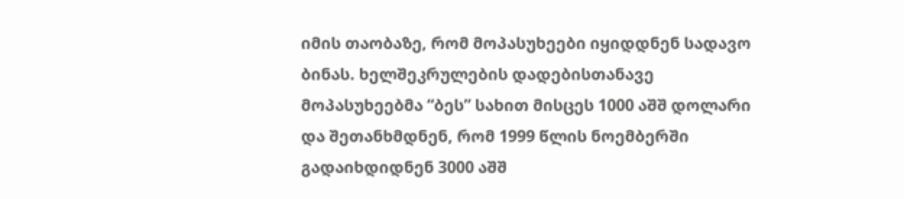იმის თაობაზე, რომ მოპასუხეები იყიდდნენ სადავო ბინას. ხელშეკრულების დადებისთანავე მოპასუხეებმა “ბეს” სახით მისცეს 1000 აშშ დოლარი და შეთანხმდნენ, რომ 1999 წლის ნოემბერში გადაიხდიდნენ 3000 აშშ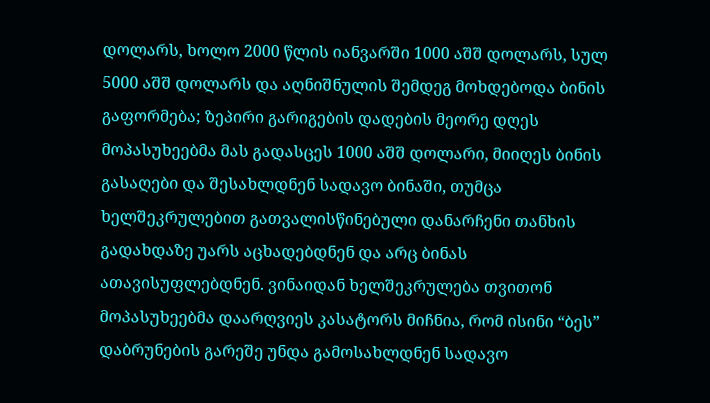დოლარს, ხოლო 2000 წლის იანვარში 1000 აშშ დოლარს, სულ 5000 აშშ დოლარს და აღნიშნულის შემდეგ მოხდებოდა ბინის გაფორმება; ზეპირი გარიგების დადების მეორე დღეს მოპასუხეებმა მას გადასცეს 1000 აშშ დოლარი, მიიღეს ბინის გასაღები და შესახლდნენ სადავო ბინაში, თუმცა ხელშეკრულებით გათვალისწინებული დანარჩენი თანხის გადახდაზე უარს აცხადებდნენ და არც ბინას ათავისუფლებდნენ. ვინაიდან ხელშეკრულება თვითონ მოპასუხეებმა დაარღვიეს კასატორს მიჩნია, რომ ისინი “ბეს” დაბრუნების გარეშე უნდა გამოსახლდნენ სადავო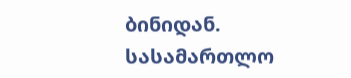ბინიდან.
სასამართლო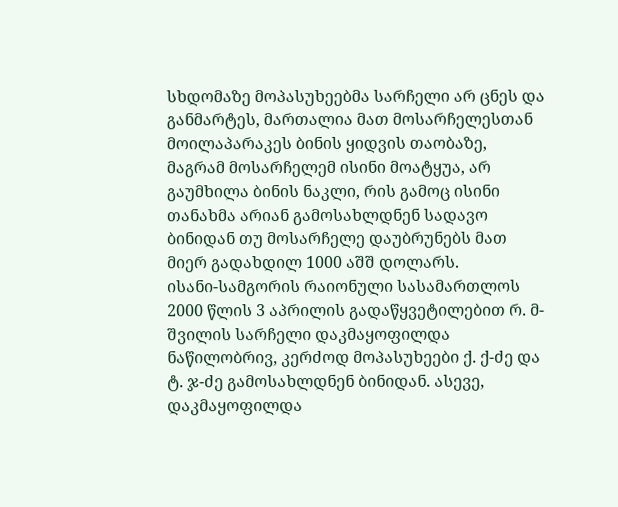სხდომაზე მოპასუხეებმა სარჩელი არ ცნეს და განმარტეს, მართალია მათ მოსარჩელესთან მოილაპარაკეს ბინის ყიდვის თაობაზე, მაგრამ მოსარჩელემ ისინი მოატყუა, არ გაუმხილა ბინის ნაკლი, რის გამოც ისინი თანახმა არიან გამოსახლდნენ სადავო ბინიდან თუ მოსარჩელე დაუბრუნებს მათ მიერ გადახდილ 1000 აშშ დოლარს.
ისანი-სამგორის რაიონული სასამართლოს 2000 წლის 3 აპრილის გადაწყვეტილებით რ. მ-შვილის სარჩელი დაკმაყოფილდა ნაწილობრივ, კერძოდ მოპასუხეები ქ. ქ-ძე და ტ. ჯ-ძე გამოსახლდნენ ბინიდან. ასევე, დაკმაყოფილდა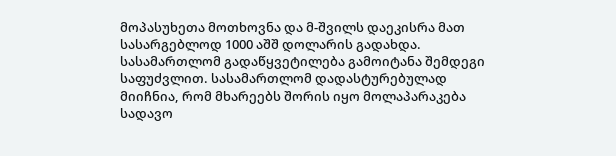მოპასუხეთა მოთხოვნა და მ-შვილს დაეკისრა მათ სასარგებლოდ 1000 აშშ დოლარის გადახდა. სასამართლომ გადაწყვეტილება გამოიტანა შემდეგი საფუძვლით. სასამართლომ დადასტურებულად მიიჩნია, რომ მხარეებს შორის იყო მოლაპარაკება სადავო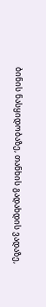ბინის ნასყიდობაზე, თანხის გადახდის ვადაზე,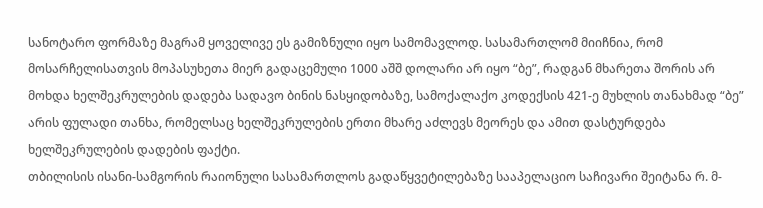სანოტარო ფორმაზე მაგრამ ყოველივე ეს გამიზნული იყო სამომავლოდ. სასამართლომ მიიჩნია, რომ მოსარჩელისათვის მოპასუხეთა მიერ გადაცემული 1000 აშშ დოლარი არ იყო “ბე”, რადგან მხარეთა შორის არ მოხდა ხელშეკრულების დადება სადავო ბინის ნასყიდობაზე, სამოქალაქო კოდექსის 421-ე მუხლის თანახმად “ბე” არის ფულადი თანხა, რომელსაც ხელშეკრულების ერთი მხარე აძლევს მეორეს და ამით დასტურდება ხელშეკრულების დადების ფაქტი.
თბილისის ისანი-სამგორის რაიონული სასამართლოს გადაწყვეტილებაზე სააპელაციო საჩივარი შეიტანა რ. მ-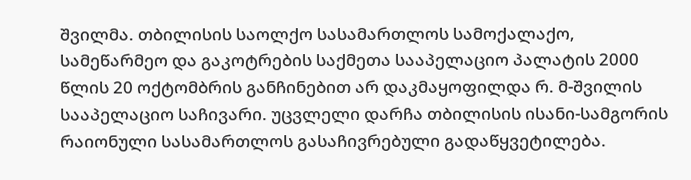შვილმა. თბილისის საოლქო სასამართლოს სამოქალაქო, სამეწარმეო და გაკოტრების საქმეთა სააპელაციო პალატის 2000 წლის 20 ოქტომბრის განჩინებით არ დაკმაყოფილდა რ. მ-შვილის სააპელაციო საჩივარი. უცვლელი დარჩა თბილისის ისანი-სამგორის რაიონული სასამართლოს გასაჩივრებული გადაწყვეტილება.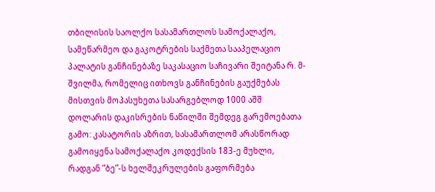თბილისის საოლქო სასამართლოს სამოქალაქო, სამეწარმეო და გაკოტრების საქმეთა სააპელაციო პალატის განჩინებაზე საკასაციო საჩივარი შეიტანა რ. მ-შვილმა, რომელიც ითხოვს განჩინების გაუქმებას მისთვის მოპასუხეთა სასარგებლოდ 1000 აშშ დოლარის დაკისრების ნაწილში შემდეგ გარემოებათა გამო: კასატორის აზრით, სასამართლომ არასწორად გამოიყენა სამოქალაქო კოდექსის 183-ე მუხლი, რადგან “ბე”-ს ხელშეკრულების გაფორმება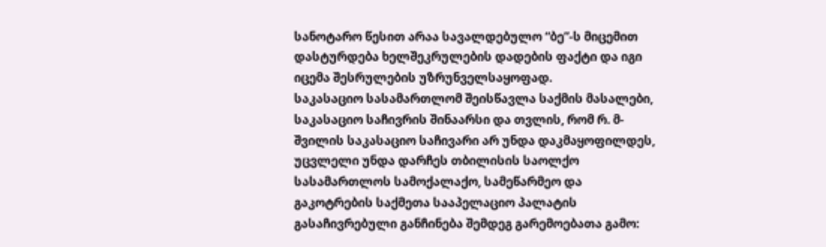სანოტარო წესით არაა სავალდებულო “ბე”-ს მიცემით დასტურდება ხელშეკრულების დადების ფაქტი და იგი იცემა შესრულების უზრუნველსაყოფად.
საკასაციო სასამართლომ შეისწავლა საქმის მასალები, საკასაციო საჩივრის შინაარსი და თვლის, რომ რ. მ-შვილის საკასაციო საჩივარი არ უნდა დაკმაყოფილდეს, უცვლელი უნდა დარჩეს თბილისის საოლქო სასამართლოს სამოქალაქო, სამეწარმეო და გაკოტრების საქმეთა სააპელაციო პალატის გასაჩივრებული განჩინება შემდეგ გარემოებათა გამო: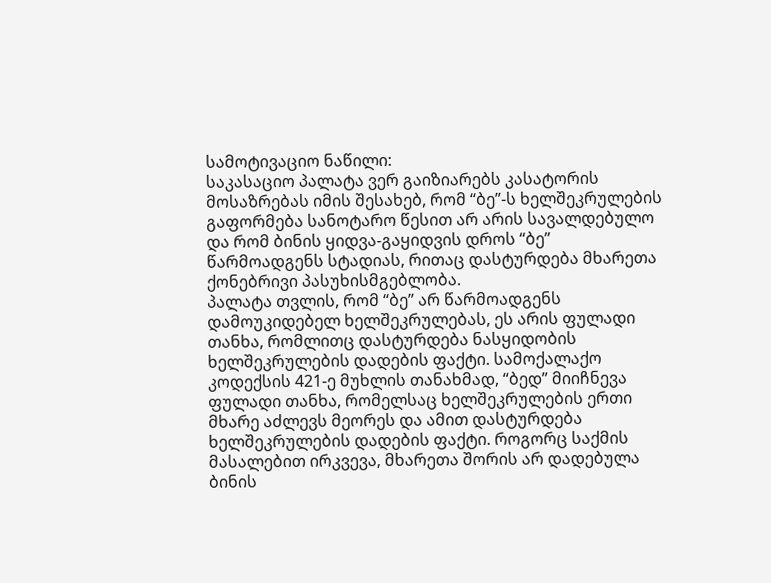სამოტივაციო ნაწილი:
საკასაციო პალატა ვერ გაიზიარებს კასატორის მოსაზრებას იმის შესახებ, რომ “ბე”-ს ხელშეკრულების გაფორმება სანოტარო წესით არ არის სავალდებულო და რომ ბინის ყიდვა-გაყიდვის დროს “ბე” წარმოადგენს სტადიას, რითაც დასტურდება მხარეთა ქონებრივი პასუხისმგებლობა.
პალატა თვლის, რომ “ბე” არ წარმოადგენს დამოუკიდებელ ხელშეკრულებას, ეს არის ფულადი თანხა, რომლითც დასტურდება ნასყიდობის ხელშეკრულების დადების ფაქტი. სამოქალაქო კოდექსის 421-ე მუხლის თანახმად, “ბედ” მიიჩნევა ფულადი თანხა, რომელსაც ხელშეკრულების ერთი მხარე აძლევს მეორეს და ამით დასტურდება ხელშეკრულების დადების ფაქტი. როგორც საქმის მასალებით ირკვევა, მხარეთა შორის არ დადებულა ბინის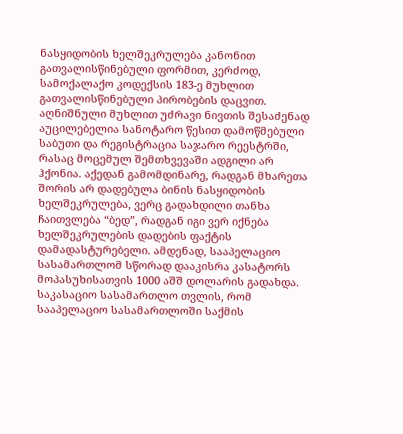ნასყიდობის ხელშეკრულება კანონით გათვალისწინებული ფორმით, კერძოდ, სამოქალაქო კოდექსის 183-ე მუხლით გათვალისწინებული პირობების დაცვით. აღნიშნული მუხლით უძრავი ნივთის შესაძენად აუცილებელია სანოტარო წესით დამოწმებული საბუთი და რეგისტრაცია საჯარო რეესტრში, რასაც მოცემულ შემთხვევაში ადგილი არ ჰქონია. აქედან გამომდინარე, რადგან მხარეთა შორის არ დადებულა ბინის ნასყიდობის ხელშეკრულება, ვერც გადახდილი თანხა ჩაითვლება “ბედ”, რადგან იგი ვერ იქნება ხელშეკრულების დადების ფაქტის დამადასტურებელი. ამდენად, სააპელაციო სასამართლომ სწორად დააკისრა კასატორს მოპასუხისათვის 1000 აშშ დოლარის გადახდა.
საკასაციო სასამართლო თვლის, რომ სააპელაციო სასამართლოში საქმის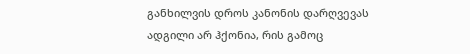განხილვის დროს კანონის დარღვევას ადგილი არ ჰქონია, რის გამოც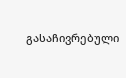გასაჩივრებული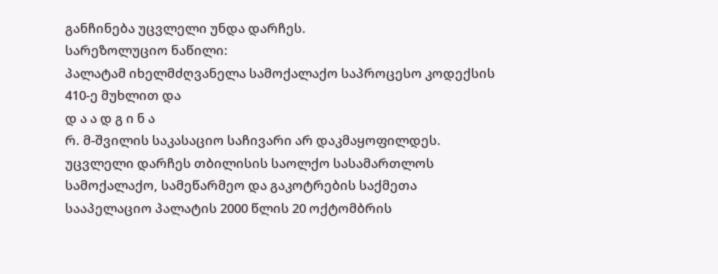განჩინება უცვლელი უნდა დარჩეს.
სარეზოლუციო ნაწილი:
პალატამ იხელმძღვანელა სამოქალაქო საპროცესო კოდექსის 410-ე მუხლით და
დ ა ა დ გ ი ნ ა
რ. მ-შვილის საკასაციო საჩივარი არ დაკმაყოფილდეს.
უცვლელი დარჩეს თბილისის საოლქო სასამართლოს სამოქალაქო, სამეწარმეო და გაკოტრების საქმეთა სააპელაციო პალატის 2000 წლის 20 ოქტომბრის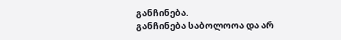განჩინება.
განჩინება საბოლოოა და არ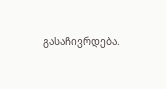გასაჩივრდება.